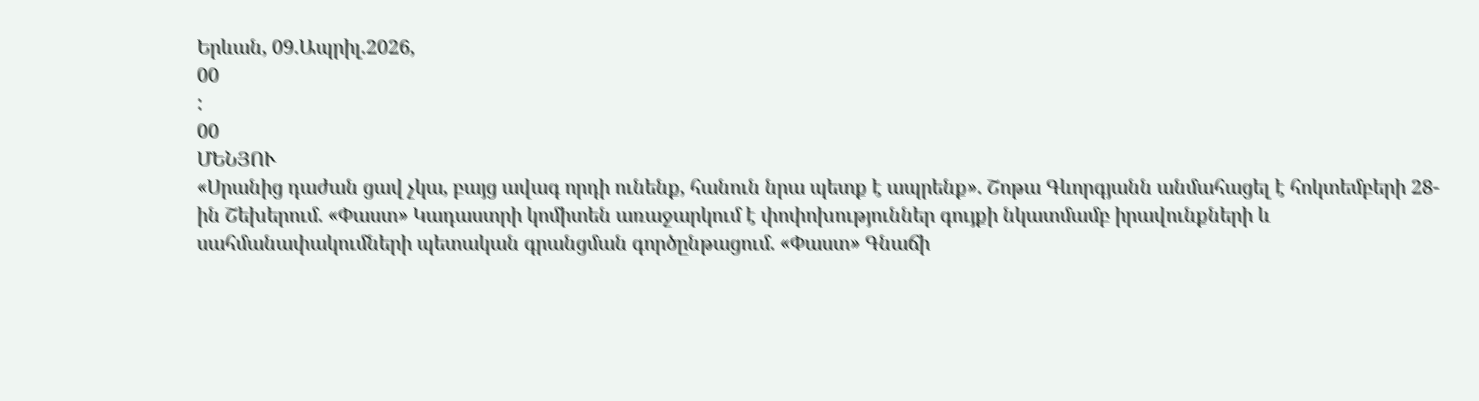Երևան, 09.Ապրիլ.2026,
00
:
00
ՄԵՆՅՈՒ
«Սրանից դաժան ցավ չկա, բայց ավագ որդի ունենք, հանուն նրա պետք է ապրենք». Շոթա Գևորգյանն անմահացել է հոկտեմբերի 28-ին Շեխերում. «Փաստ» Կադաստրի կոմիտեն առաջարկում է փոփոխություններ գույքի նկատմամբ իրավունքների և սահմանափակումների պետական գրանցման գործընթացում. «Փաստ» Գնաճի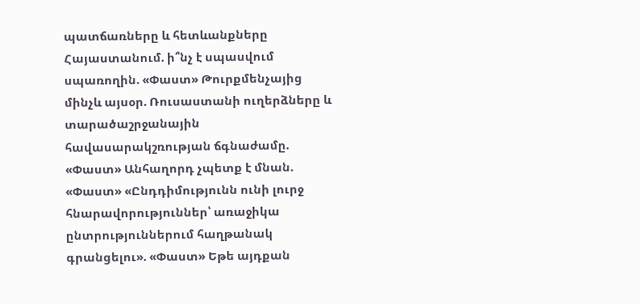պատճառները և հետևանքները Հայաստանում. ի՞նչ է սպասվում սպառողին. «Փաստ» Թուրքմենչայից մինչև այսօր. Ռուսաստանի ուղերձները և տարածաշրջանային հավասարակշռության ճգնաժամը. «Փաստ» Անհաղորդ չպետք է մնան. «Փաստ» «Ընդդիմությունն ունի լուրջ հնարավորություններ՝ առաջիկա ընտրություններում հաղթանակ գրանցելու». «Փաստ» Եթե այդքան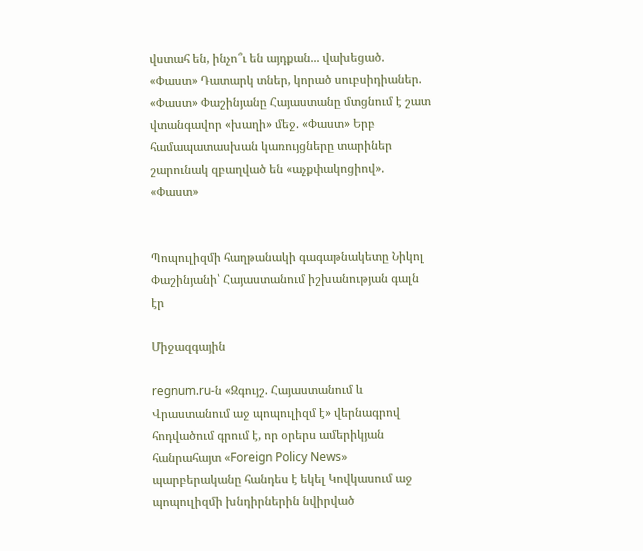վստահ են, ինչո՞ւ են այդքան... վախեցած. «Փաստ» Դատարկ տներ, կորած սուբսիդիաներ. «Փաստ» Փաշինյանը Հայաստանը մտցնում է շատ վտանգավոր «խաղի» մեջ. «Փաստ» Երբ համապատասխան կառույցները տարիներ շարունակ զբաղված են «աչքփակոցիով». «Փաստ»


Պոպուլիզմի հաղթանակի գագաթնակետը Նիկոլ Փաշինյանի՝ Հայաստանում իշխանության գալն էր

Միջազգային

regnum.ru-ն «Զգույշ. Հայաստանում և Վրաստանում աջ պոպուլիզմ է» վերնագրով հոդվածում գրում է, որ օրերս ամերիկյան հանրահայտ «Foreign Policy News» պարբերականը հանդես է եկել Կովկասում աջ պոպուլիզմի խնդիրներին նվիրված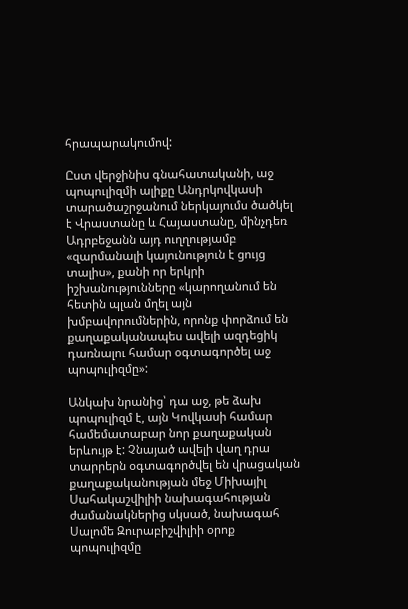հրապարակումով:

Ըստ վերջինիս գնահատականի, աջ պոպուլիզմի ալիքը Անդրկովկասի տարածաշրջանում ներկայումս ծածկել է Վրաստանը և Հայաստանը, մինչդեռ Ադրբեջանն այդ ուղղությամբ «զարմանալի կայունություն է ցույց տալիս», քանի որ երկրի իշխանությունները «կարողանում են հետին պլան մղել այն խմբավորումներին, որոնք փորձում են քաղաքականապես ավելի ազդեցիկ դառնալու համար օգտագործել աջ պոպուլիզմը»:

Անկախ նրանից՝ դա աջ, թե ձախ պոպուլիզմ է, այն Կովկասի համար համեմատաբար նոր քաղաքական երևույթ է: Չնայած ավելի վաղ դրա տարրերն օգտագործվել են վրացական քաղաքականության մեջ Միխայիլ Սահակաշվիլիի նախագահության ժամանակներից սկսած, նախագահ Սալոմե Զուրաբիշվիլիի օրոք պոպուլիզմը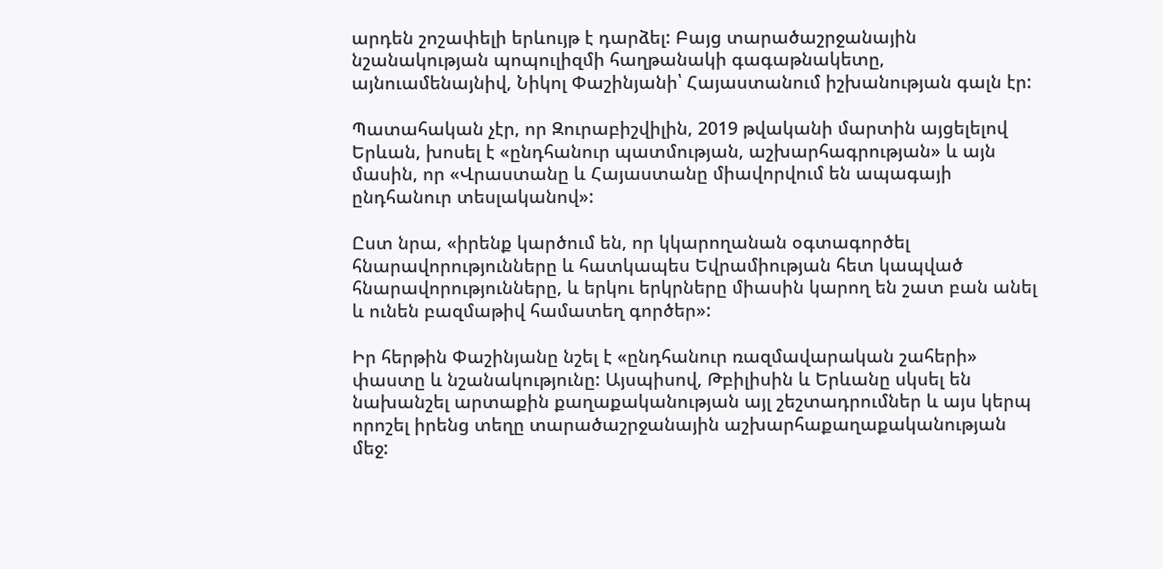արդեն շոշափելի երևույթ է դարձել: Բայց տարածաշրջանային նշանակության պոպուլիզմի հաղթանակի գագաթնակետը, այնուամենայնիվ, Նիկոլ Փաշինյանի՝ Հայաստանում իշխանության գալն էր:

Պատահական չէր, որ Զուրաբիշվիլին, 2019 թվականի մարտին այցելելով Երևան, խոսել է «ընդհանուր պատմության, աշխարհագրության» և այն մասին, որ «Վրաստանը և Հայաստանը միավորվում են ապագայի ընդհանուր տեսլականով»:

Ըստ նրա, «իրենք կարծում են, որ կկարողանան օգտագործել հնարավորությունները և հատկապես Եվրամիության հետ կապված հնարավորությունները, և երկու երկրները միասին կարող են շատ բան անել և ունեն բազմաթիվ համատեղ գործեր»:

Իր հերթին Փաշինյանը նշել է «ընդհանուր ռազմավարական շահերի» փաստը և նշանակությունը: Այսպիսով, Թբիլիսին և Երևանը սկսել են նախանշել արտաքին քաղաքականության այլ շեշտադրումներ և այս կերպ որոշել իրենց տեղը տարածաշրջանային աշխարհաքաղաքականության մեջ: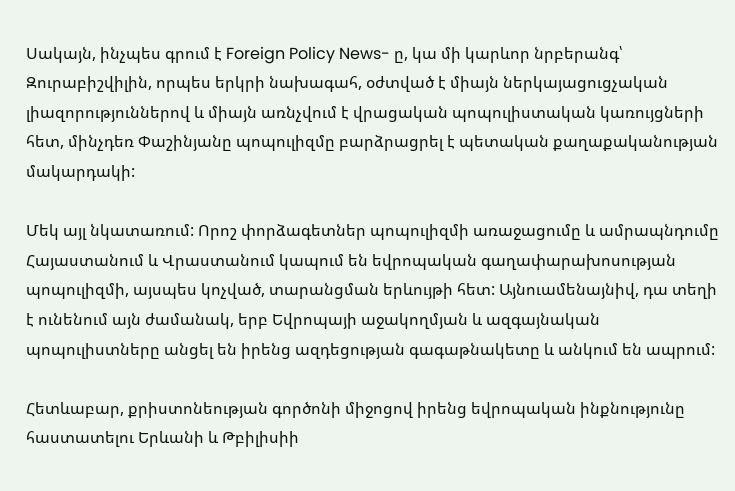Սակայն, ինչպես գրում է Foreign Policy News- ը, կա մի կարևոր նրբերանգ՝ Զուրաբիշվիլին, որպես երկրի նախագահ, օժտված է միայն ներկայացուցչական լիազորություններով և միայն առնչվում է վրացական պոպուլիստական կառույցների հետ, մինչդեռ Փաշինյանը պոպուլիզմը բարձրացրել է պետական քաղաքականության մակարդակի:

Մեկ այլ նկատառում: Որոշ փորձագետներ պոպուլիզմի առաջացումը և ամրապնդումը Հայաստանում և Վրաստանում կապում են եվրոպական գաղափարախոսության պոպուլիզմի, այսպես կոչված, տարանցման երևույթի հետ: Այնուամենայնիվ, դա տեղի է ունենում այն ժամանակ, երբ Եվրոպայի աջակողմյան և ազգայնական պոպուլիստները անցել են իրենց ազդեցության գագաթնակետը և անկում են ապրում:

Հետևաբար, քրիստոնեության գործոնի միջոցով իրենց եվրոպական ինքնությունը հաստատելու Երևանի և Թբիլիսիի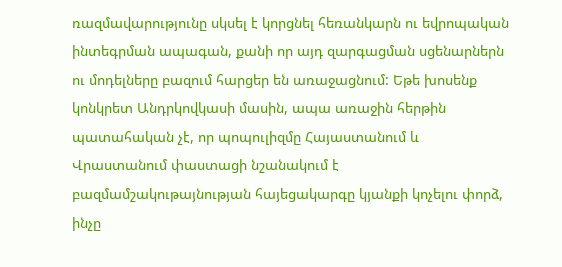ռազմավարությունը սկսել է կորցնել հեռանկարն ու եվրոպական ինտեգրման ապագան, քանի որ այդ զարգացման սցենարներն ու մոդելները բազում հարցեր են առաջացնում: Եթե խոսենք կոնկրետ Անդրկովկասի մասին, ապա առաջին հերթին պատահական չէ, որ պոպուլիզմը Հայաստանում և Վրաստանում փաստացի նշանակում է բազմամշակութայնության հայեցակարգը կյանքի կոչելու փորձ, ինչը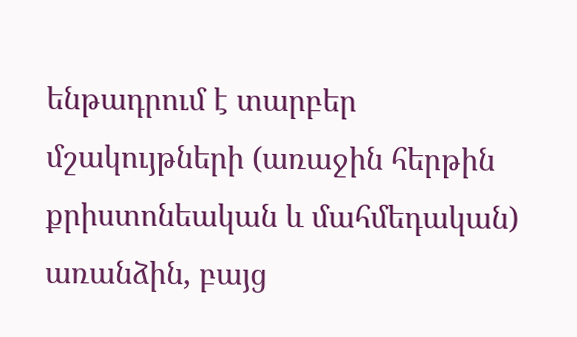ենթադրում է տարբեր մշակույթների (առաջին հերթին քրիստոնեական և մահմեդական) առանձին, բայց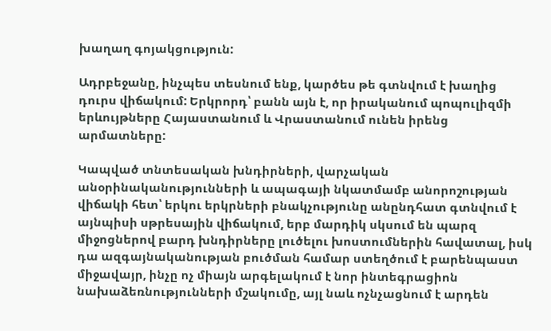խաղաղ գոյակցություն:

Ադրբեջանը, ինչպես տեսնում ենք, կարծես թե գտնվում է խաղից դուրս վիճակում: Երկրորդ՝ բանն այն է, որ իրականում պոպուլիզմի երևույթները Հայաստանում և Վրաստանում ունեն իրենց արմատները:

Կապված տնտեսական խնդիրների, վարչական անօրինականությունների և ապագայի նկատմամբ անորոշության վիճակի հետ՝ երկու երկրների բնակչությունը անընդհատ գտնվում է այնպիսի սթրեսային վիճակում, երբ մարդիկ սկսում են պարզ միջոցներով բարդ խնդիրները լուծելու խոստումներին հավատալ, իսկ դա ազգայնականության բուծման համար ստեղծում է բարենպաստ միջավայր, ինչը ոչ միայն արգելակում է նոր ինտեգրացիոն նախաձեռնությունների մշակումը, այլ նաև ոչնչացնում է արդեն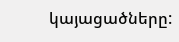կայացածները: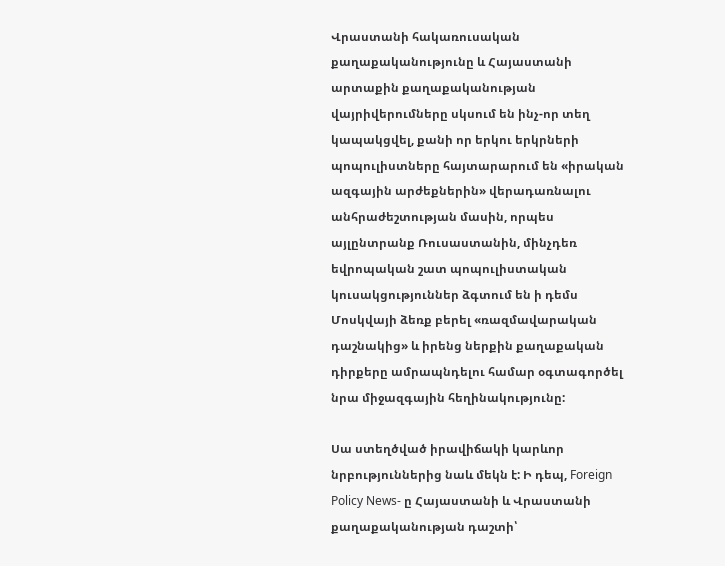Վրաստանի հակառուսական քաղաքականությունը և Հայաստանի արտաքին քաղաքականության վայրիվերումները սկսում են ինչ-որ տեղ կապակցվել, քանի որ երկու երկրների պոպուլիստները հայտարարում են «իրական ազգային արժեքներին» վերադառնալու անհրաժեշտության մասին, որպես այլընտրանք Ռուսաստանին, մինչդեռ եվրոպական շատ պոպուլիստական կուսակցություններ ձգտում են ի դեմս Մոսկվայի ձեռք բերել «ռազմավարական դաշնակից» և իրենց ներքին քաղաքական դիրքերը ամրապնդելու համար օգտագործել նրա միջազգային հեղինակությունը:

Սա ստեղծված իրավիճակի կարևոր նրբություններից նաև մեկն է: Ի դեպ, Foreign Policy News- ը Հայաստանի և Վրաստանի քաղաքականության դաշտի՝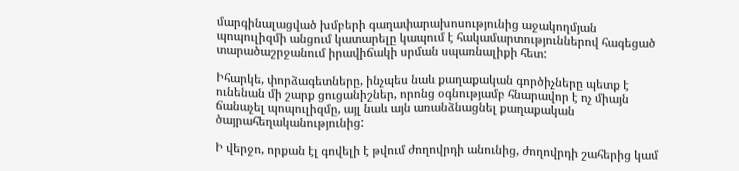մարգինալացված խմբերի գաղափարախոսությունից աջակողմյան պոպուլիզմի անցում կատարելը կապում է հակամարտություններով հագեցած տարածաշրջանում իրավիճակի սրման սպառնալիքի հետ:

Իհարկե, փորձագետները, ինչպես նաև քաղաքական գործիչները պետք է ունենան մի շարք ցուցանիշներ, որոնց օգնությամբ հնարավոր է ոչ միայն ճանաչել պոպուլիզմը, այլ նաև այն առանձնացնել քաղաքական ծայրահեղականությունից:

Ի վերջո, որքան էլ գովելի է թվում ժողովրդի անունից, ժողովրդի շահերից կամ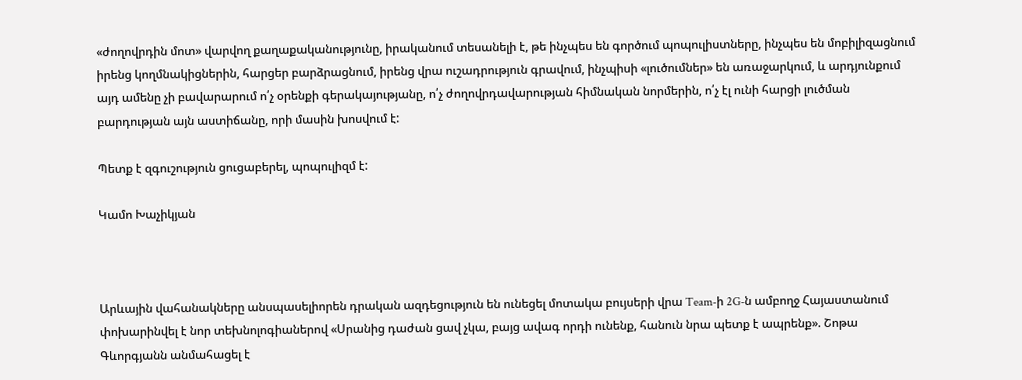«ժողովրդին մոտ» վարվող քաղաքականությունը, իրականում տեսանելի է, թե ինչպես են գործում պոպուլիստները, ինչպես են մոբիլիզացնում իրենց կողմնակիցներին, հարցեր բարձրացնում, իրենց վրա ուշադրություն գրավում, ինչպիսի «լուծումներ» են առաջարկում, և արդյունքում այդ ամենը չի բավարարում ո՛չ օրենքի գերակայությանը, ո՛չ ժողովրդավարության հիմնական նորմերին, ո՛չ էլ ունի հարցի լուծման բարդության այն աստիճանը, որի մասին խոսվում է:

Պետք է զգուշություն ցուցաբերել, պոպուլիզմ է:

Կամո Խաչիկյան



Արևային վահանակները անսպասելիորեն դրական ազդեցություն են ունեցել մոտակա բույսերի վրա Team-ի 2G-ն ամբողջ Հայաստանում փոխարինվել է նոր տեխնոլոգիաներով «Սրանից դաժան ցավ չկա, բայց ավագ որդի ունենք, հանուն նրա պետք է ապրենք». Շոթա Գևորգյանն անմահացել է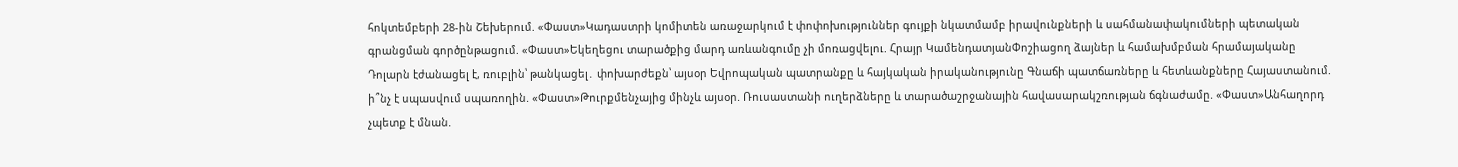հոկտեմբերի 28-ին Շեխերում. «Փաստ»Կադաստրի կոմիտեն առաջարկում է փոփոխություններ գույքի նկատմամբ իրավունքների և սահմանափակումների պետական գրանցման գործընթացում. «Փաստ»Եկեղեցու տարածքից մարդ առևանգումը չի մոռացվելու. Հրայր ԿամենդատյանՓոշիացող ձայներ և համախմբման հրամայականը Դոլարն էժանացել է, ռուբլին՝ թանկացել․ փոխարժեքն՝ այսօր Եվրոպական պատրանքը և հայկական իրականությունը Գնաճի պատճառները և հետևանքները Հայաստանում. ի՞նչ է սպասվում սպառողին. «Փաստ»Թուրքմենչայից մինչև այսօր. Ռուսաստանի ուղերձները և տարածաշրջանային հավասարակշռության ճգնաժամը. «Փաստ»Անհաղորդ չպետք է մնան.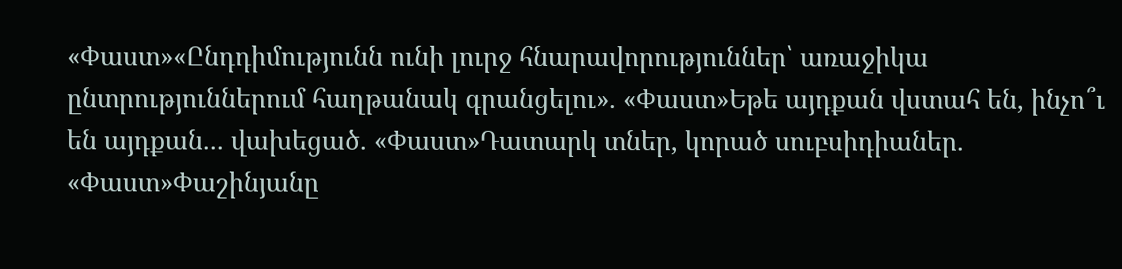«Փաստ»«Ընդդիմությունն ունի լուրջ հնարավորություններ՝ առաջիկա ընտրություններում հաղթանակ գրանցելու». «Փաստ»Եթե այդքան վստահ են, ինչո՞ւ են այդքան... վախեցած. «Փաստ»Դատարկ տներ, կորած սուբսիդիաներ. «Փաստ»Փաշինյանը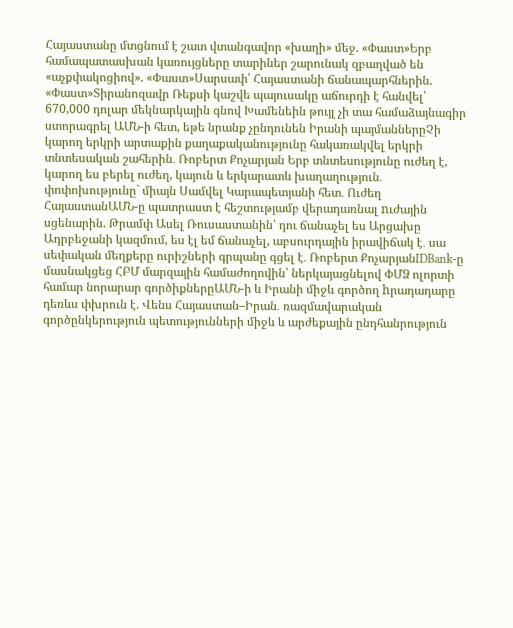Հայաստանը մտցնում է շատ վտանգավոր «խաղի» մեջ. «Փաստ»Երբ համապատասխան կառույցները տարիներ շարունակ զբաղված են «աչքփակոցիով». «Փաստ»Սարսափ՝ Հայաստանի ճանապարհներին. «Փաստ»Տիրանոզավր Ռեքսի կաշվե պայուսակը աճուրդի է հանվել՝ 670,000 դոլար մեկնարկային գնով Խամենեին թույլ չի տա համաձայնագիր ստորագրել ԱՄՆ-ի հետ, եթե նրանք չընդունեն Իրանի պայմաններըՉի կարող երկրի արտաքին քաղաքականությունը հակառակվել երկրի տնտեսական շահերին․ Ռոբերտ Քոչարյան Երբ տնտեսությունը ուժեղ է, կարող ես բերել ուժեղ, կայուն և երկարատև խաղաղություն․ փոփոխությունը` միայն Սամվել Կարապետյանի հետ․ Ուժեղ ՀայաստանԱՄՆ-ը պատրաստ է հեշտությամբ վերադառնալ nւժային սցենարին. Թրամփ Ասել Ռուսաստանին՝ դու ճանաչել ես Արցախը Ադրբեջանի կազմում, ես էլ եմ ճանաչել, աբսուրդային իրավիճակ է․ սա սեփական մեղքերը ուրիշների գրպանը գցել է․ Ռոբերտ ՔոչարյանIDBank-ը մասնակցեց ՀԲՄ մարզային համաժողովին՝ ներկայացնելով ՓՄՁ ոլորտի համար նորարար գործիքներըԱՄՆ-ի և Իրանի միջև գործող hրադադարը դեռևս փխրուն է. Վենս Հայաստան–Իրան․ ռազմավարական գործընկերություն պետությունների միջև և արժեքային ընդհանրություն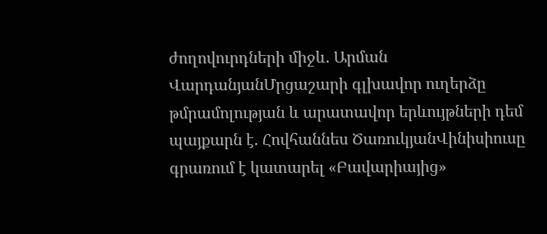ժողովուրդների միջև. Արման ՎարդանյանՄրցաշարի գլխավոր ուղերձը թմրամոլության և արատավոր երևույթների դեմ պայքարն է. Հովհաննես ԾառուկյանՎինիսիուսը գրառում է կատարել «Բավարիայից»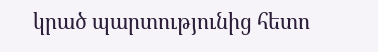կրած պարտությունից հետո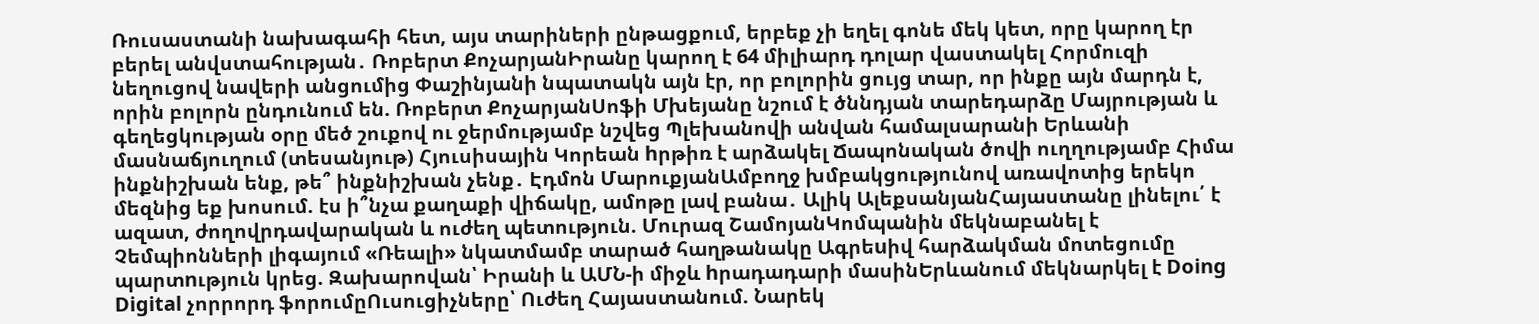Ռուսաստանի նախագահի հետ, այս տարիների ընթացքում, երբեք չի եղել գոնե մեկ կետ, որը կարող էր բերել անվստահության․ Ռոբերտ ՔոչարյանԻրանը կարող է 64 միլիարդ դոլար վաստակել Հորմուզի նեղուցով նավերի անցումից Փաշինյանի նպատակն այն էր, որ բոլորին ցույց տար, որ ինքը այն մարդն է, որին բոլորն ընդունում են. Ռոբերտ ՔոչարյանՍոֆի Մխեյանը նշում է ծննդյան տարեդարձը Մայրության և գեղեցկության օրը մեծ շուքով ու ջերմությամբ նշվեց Պլեխանովի անվան համալսարանի Երևանի մասնաճյուղում (տեսանյութ) Հյուսիսային Կորեան hրթիռ է արձակել Ճապոնական ծովի ուղղությամբ Հիմա ինքնիշխան ենք, թե՞ ինքնիշխան չենք․ Էդմոն ՄարուքյանԱմբողջ խմբակցությունով առավոտից երեկո մեզնից եք խոսում. էս ի՞նչա քաղաքի վիճակը, ամոթը լավ բանա․ Ալիկ ԱլեքսանյանՀայաստանը լինելու՛ է ազատ, ժողովրդավարական և ուժեղ պետություն. Մուրազ ՇամոյանԿոմպանին մեկնաբանել է Չեմպիոնների լիգայում «Ռեալի» նկատմամբ տարած հաղթանակը Ագրեuիվ հարձակման մոտեցումը պարտnւթյուն կրեց. Զախարովան՝ Իրանի և ԱՄՆ-ի միջև hրադադարի մասինԵրևանում մեկնարկել է Doing Digital չորրորդ ֆորումըՈւսուցիչները՝ Ուժեղ Հայաստանում. Նարեկ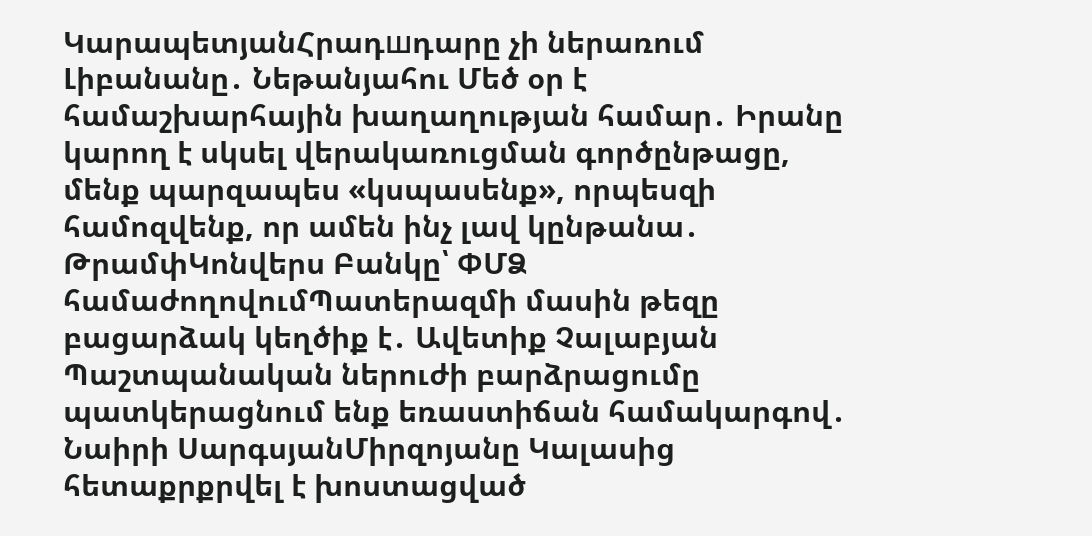ԿարապետյանՀրադшդարը չի ներառում Լիբանանը․ Նեթանյահու Մեծ օր է համաշխարհային խաղաղության համար․ Իրանը կարող է սկսել վերակառուցման գործընթացը, մենք պարզապես «կսպասենք», որպեսզի համոզվենք, որ ամեն ինչ լավ կընթանա․ ԹրամփԿոնվերս Բանկը՝ ՓՄՁ համաժողովումՊատերազմի մասին թեզը բացարձակ կեղծիք է․ Ավետիք Չալաբյան Պաշտպանական ներուժի բարձրացումը պատկերացնում ենք եռաստիճան համակարգով․ Նաիրի ՍարգսյանՄիրզոյանը Կալասից հետաքրքրվել է խոստացված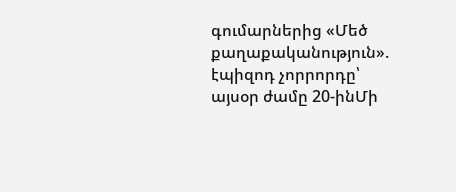գումարներից «Մեծ քաղաքականություն». էպիզոդ չորրորդը՝ այսօր ժամը 20-ինՄի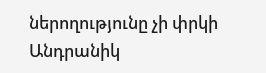ներողությունը չի փրկի Անդրանիկ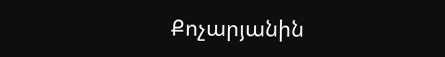Քոչարյանին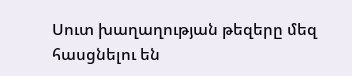Սուտ խաղաղության թեզերը մեզ հասցնելու են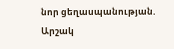նոր ցեղասպանության. Արշակ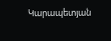Կարապետյան